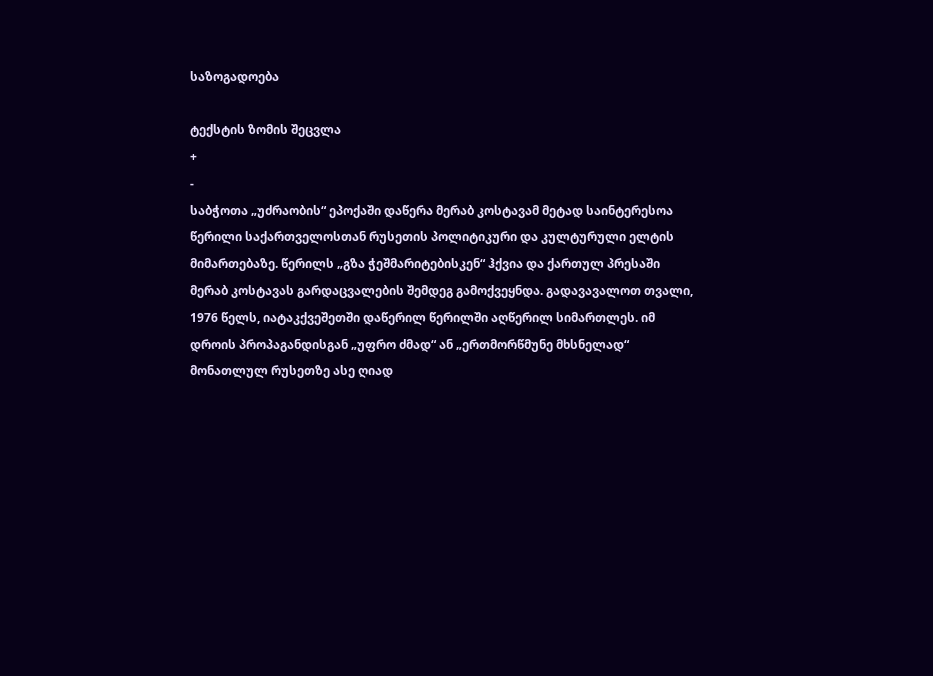საზოგადოება

ტექსტის ზომის შეცვლა
+
-
საბჭოთა „უძრაობის“ ეპოქაში დაწერა მერაბ კოსტავამ მეტად საინტერესოა წერილი საქართველოსთან რუსეთის პოლიტიკური და კულტურული ელტის მიმართებაზე. წერილს „გზა ჭეშმარიტებისკენ“ ჰქვია და ქართულ პრესაში მერაბ კოსტავას გარდაცვალების შემდეგ გამოქვეყნდა. გადავავალოთ თვალი, 1976 წელს, იატაკქვეშეთში დაწერილ წერილში აღწერილ სიმართლეს. იმ დროის პროპაგანდისგან „უფრო ძმად“ ან „ერთმორწმუნე მხსნელად“ მონათლულ რუსეთზე ასე ღიად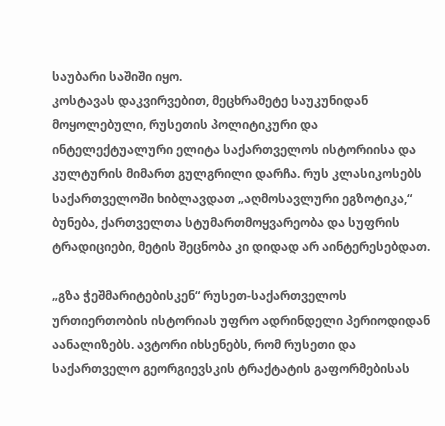საუბარი საშიში იყო.
კოსტავას დაკვირვებით, მეცხრამეტე საუკუნიდან მოყოლებული, რუსეთის პოლიტიკური და ინტელექტუალური ელიტა საქართველოს ისტორიისა და კულტურის მიმართ გულგრილი დარჩა. რუს კლასიკოსებს საქართველოში ხიბლავდათ „აღმოსავლური ეგზოტიკა,“ ბუნება, ქართველთა სტუმართმოყვარეობა და სუფრის ტრადიციები, მეტის შეცნობა კი დიდად არ აინტერესებდათ.

„გზა ჭეშმარიტებისკენ“ რუსეთ-საქართველოს ურთიერთობის ისტორიას უფრო ადრინდელი პერიოდიდან აანალიზებს. ავტორი იხსენებს, რომ რუსეთი და საქართველო გეორგიევსკის ტრაქტატის გაფორმებისას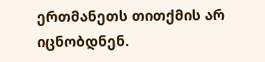ერთმანეთს თითქმის არ იცნობდნენ.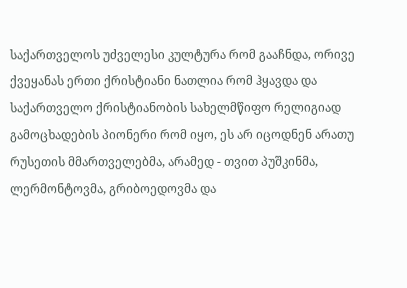საქართველოს უძველესი კულტურა რომ გააჩნდა, ორივე ქვეყანას ერთი ქრისტიანი ნათლია რომ ჰყავდა და საქართველო ქრისტიანობის სახელმწიფო რელიგიად გამოცხადების პიონერი რომ იყო, ეს არ იცოდნენ არათუ რუსეთის მმართველებმა, არამედ - თვით პუშკინმა, ლერმონტოვმა, გრიბოედოვმა და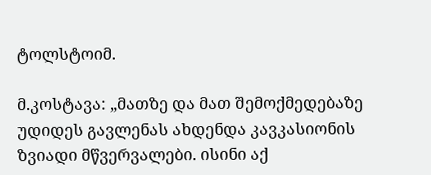ტოლსტოიმ.

მ.კოსტავა: „მათზე და მათ შემოქმედებაზე უდიდეს გავლენას ახდენდა კავკასიონის ზვიადი მწვერვალები. ისინი აქ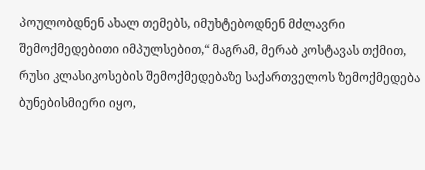პოულობდნენ ახალ თემებს, იმუხტებოდნენ მძლავრი შემოქმედებითი იმპულსებით,“ მაგრამ, მერაბ კოსტავას თქმით, რუსი კლასიკოსების შემოქმედებაზე საქართველოს ზემოქმედება ბუნებისმიერი იყო,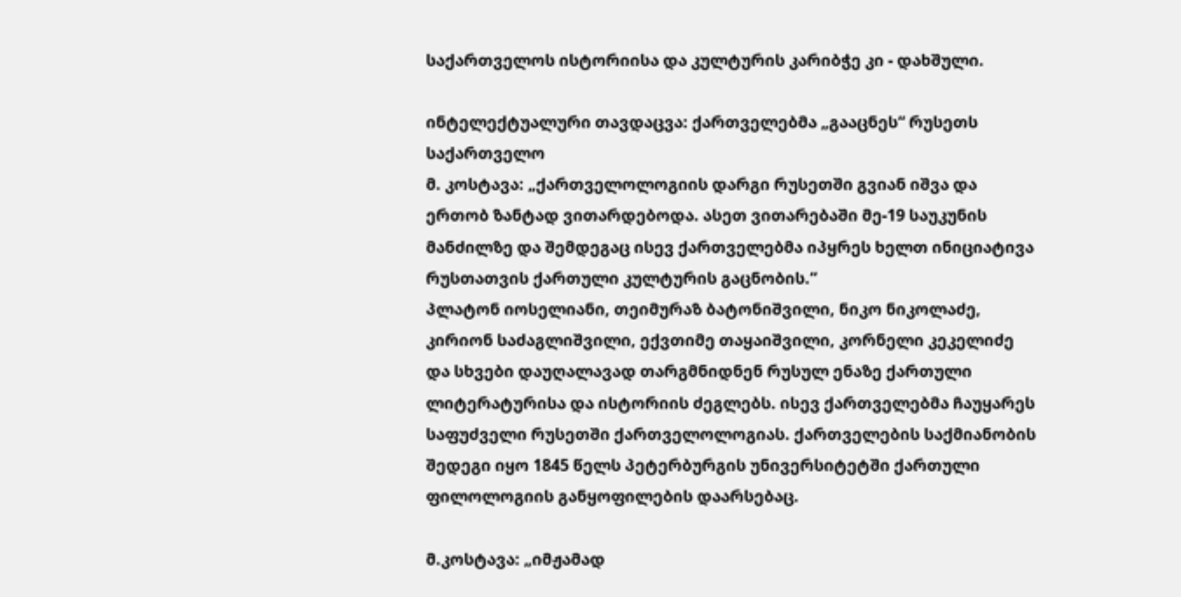საქართველოს ისტორიისა და კულტურის კარიბჭე კი - დახშული.

ინტელექტუალური თავდაცვა: ქართველებმა „გააცნეს“ რუსეთს საქართველო
მ. კოსტავა: „ქართველოლოგიის დარგი რუსეთში გვიან იშვა და ერთობ ზანტად ვითარდებოდა. ასეთ ვითარებაში მე-19 საუკუნის მანძილზე და შემდეგაც ისევ ქართველებმა იპყრეს ხელთ ინიციატივა რუსთათვის ქართული კულტურის გაცნობის.“
პლატონ იოსელიანი, თეიმურაზ ბატონიშვილი, ნიკო ნიკოლაძე, კირიონ საძაგლიშვილი, ექვთიმე თაყაიშვილი, კორნელი კეკელიძე და სხვები დაუღალავად თარგმნიდნენ რუსულ ენაზე ქართული ლიტერატურისა და ისტორიის ძეგლებს. ისევ ქართველებმა ჩაუყარეს საფუძველი რუსეთში ქართველოლოგიას. ქართველების საქმიანობის შედეგი იყო 1845 წელს პეტერბურგის უნივერსიტეტში ქართული ფილოლოგიის განყოფილების დაარსებაც.

მ.კოსტავა: „იმჟამად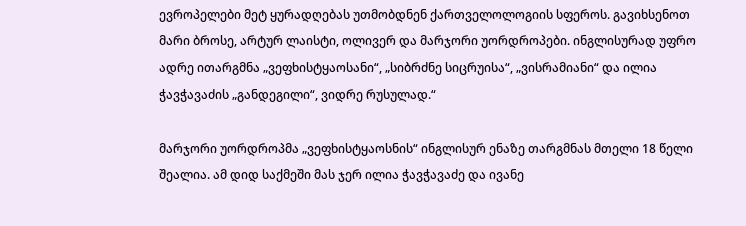ევროპელები მეტ ყურადღებას უთმობდნენ ქართველოლოგიის სფეროს. გავიხსენოთ მარი ბროსე, არტურ ლაისტი, ოლივერ და მარჯორი უორდროპები. ინგლისურად უფრო ადრე ითარგმნა „ვეფხისტყაოსანი“, „სიბრძნე სიცრუისა“, „ვისრამიანი“ და ილია ჭავჭავაძის „განდეგილი“, ვიდრე რუსულად.“

მარჯორი უორდროპმა „ვეფხისტყაოსნის“ ინგლისურ ენაზე თარგმნას მთელი 18 წელი შეალია. ამ დიდ საქმეში მას ჯერ ილია ჭავჭავაძე და ივანე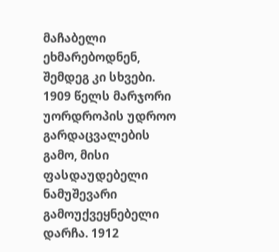მაჩაბელი ეხმარებოდნენ, შემდეგ კი სხვები. 1909 წელს მარჯორი უორდროპის უდროო გარდაცვალების გამო, მისი ფასდაუდებელი ნამუშევარი გამოუქვეყნებელი დარჩა. 1912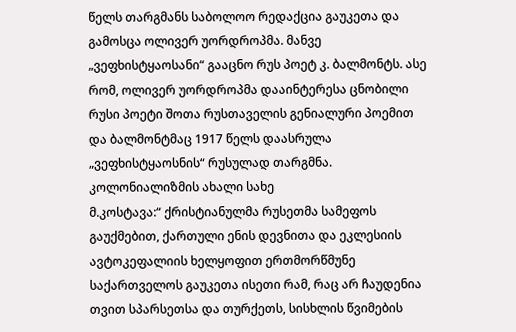წელს თარგმანს საბოლოო რედაქცია გაუკეთა და გამოსცა ოლივერ უორდროპმა. მანვე „ვეფხისტყაოსანი“ გააცნო რუს პოეტ კ. ბალმონტს. ასე რომ, ოლივერ უორდროპმა დააინტერესა ცნობილი რუსი პოეტი შოთა რუსთაველის გენიალური პოემით და ბალმონტმაც 1917 წელს დაასრულა „ვეფხისტყაოსნის“ რუსულად თარგმნა.
კოლონიალიზმის ახალი სახე
მ.კოსტავა:“ ქრისტიანულმა რუსეთმა სამეფოს გაუქმებით, ქართული ენის დევნითა და ეკლესიის ავტოკეფალიის ხელყოფით ერთმორწმუნე საქართველოს გაუკეთა ისეთი რამ, რაც არ ჩაუდენია თვით სპარსეთსა და თურქეთს, სისხლის წვიმების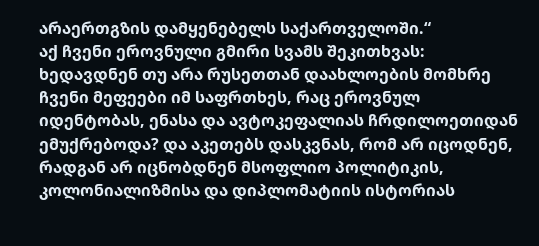არაერთგზის დამყენებელს საქართველოში.“
აქ ჩვენი ეროვნული გმირი სვამს შეკითხვას: ხედავდნენ თუ არა რუსეთთან დაახლოების მომხრე ჩვენი მეფეები იმ საფრთხეს, რაც ეროვნულ იდენტობას, ენასა და ავტოკეფალიას ჩრდილოეთიდან ემუქრებოდა? და აკეთებს დასკვნას, რომ არ იცოდნენ, რადგან არ იცნობდნენ მსოფლიო პოლიტიკის, კოლონიალიზმისა და დიპლომატიის ისტორიას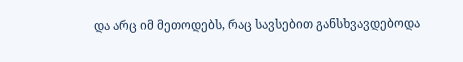და არც იმ მეთოდებს, რაც სავსებით განსხვავდებოდა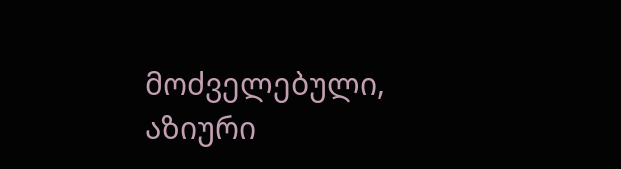მოძველებული, აზიური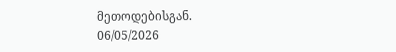მეთოდებისგან.
06/05/2026